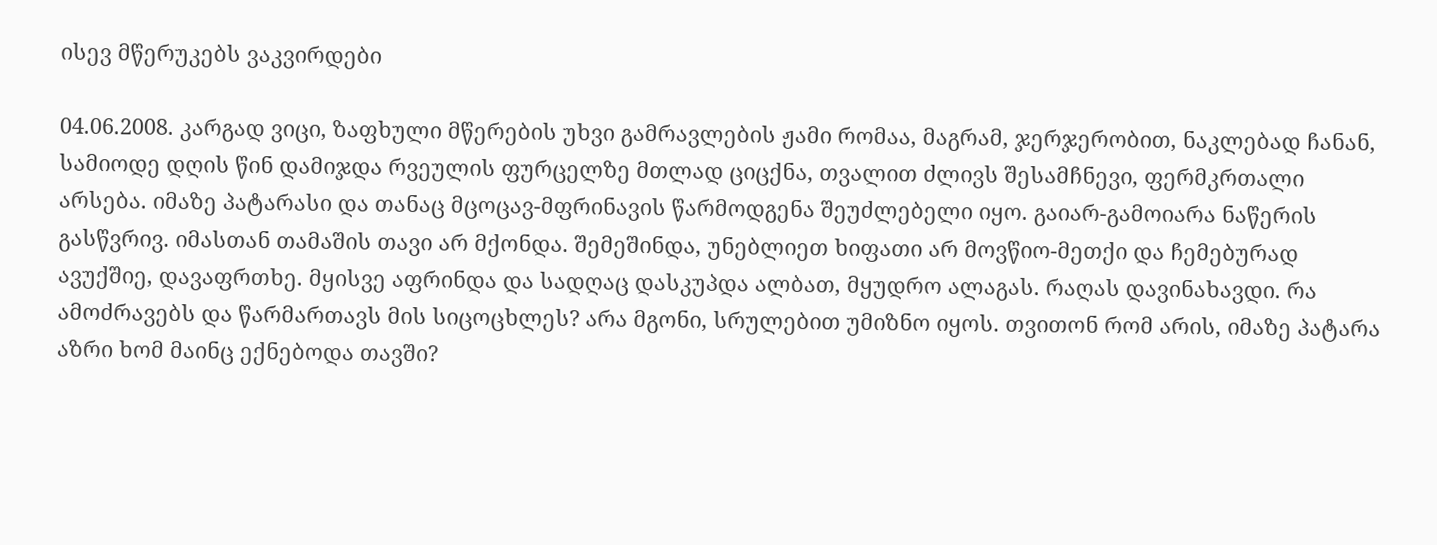ისევ მწერუკებს ვაკვირდები

04.06.2008. კარგად ვიცი, ზაფხული მწერების უხვი გამრავლების ჟამი რომაა, მაგრამ, ჯერჯერობით, ნაკლებად ჩანან, სამიოდე დღის წინ დამიჯდა რვეულის ფურცელზე მთლად ციცქნა, თვალით ძლივს შესამჩნევი, ფერმკრთალი არსება. იმაზე პატარასი და თანაც მცოცავ-მფრინავის წარმოდგენა შეუძლებელი იყო. გაიარ-გამოიარა ნაწერის გასწვრივ. იმასთან თამაშის თავი არ მქონდა. შემეშინდა, უნებლიეთ ხიფათი არ მოვწიო-მეთქი და ჩემებურად ავუქშიე, დავაფრთხე. მყისვე აფრინდა და სადღაც დასკუპდა ალბათ, მყუდრო ალაგას. რაღას დავინახავდი. რა ამოძრავებს და წარმართავს მის სიცოცხლეს? არა მგონი, სრულებით უმიზნო იყოს. თვითონ რომ არის, იმაზე პატარა აზრი ხომ მაინც ექნებოდა თავში?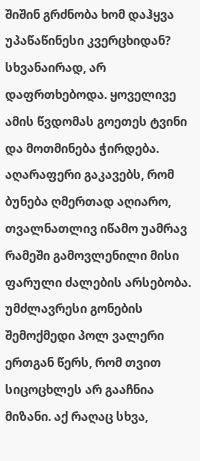შიშინ გრძნობა ხომ დაჰყვა უპაწაწინესი კვერცხიდან? სხვანაირად, არ დაფრთხებოდა. ყოველივე ამის წვდომას გოეთეს ტვინი და მოთმინება ჭირდება. აღარაფერი გაკავებს, რომ ბუნება ღმერთად აღიარო, თვალნათლივ იწამო უამრავ რამეში გამოვლენილი მისი ფარული ძალების არსებობა.
უმძლავრესი გონების შემოქმედი პოლ ვალერი ერთგან წერს, რომ თვით სიცოცხლეს არ გააჩნია მიზანი. აქ რაღაც სხვა,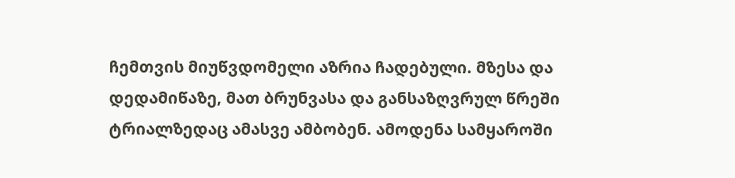ჩემთვის მიუწვდომელი აზრია ჩადებული. მზესა და დედამიწაზე, მათ ბრუნვასა და განსაზღვრულ წრეში ტრიალზედაც ამასვე ამბობენ. ამოდენა სამყაროში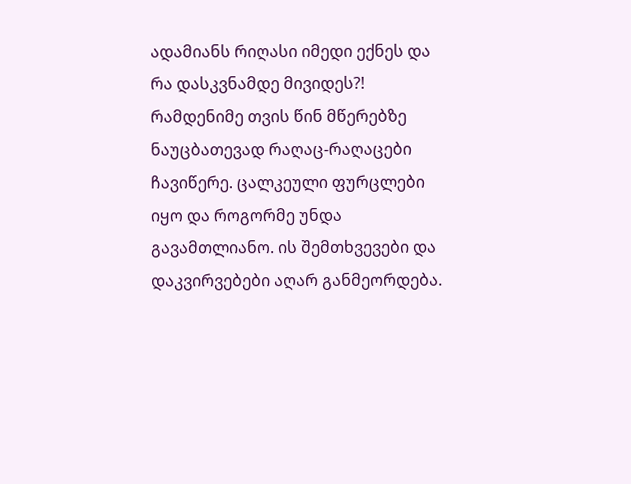ადამიანს რიღასი იმედი ექნეს და რა დასკვნამდე მივიდეს?!
რამდენიმე თვის წინ მწერებზე ნაუცბათევად რაღაც-რაღაცები ჩავიწერე. ცალკეული ფურცლები იყო და როგორმე უნდა გავამთლიანო. ის შემთხვევები და დაკვირვებები აღარ განმეორდება.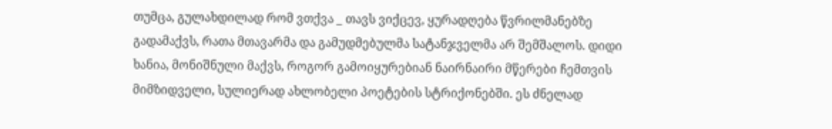თუმცა, გულახდილად რომ ვთქვა _ თავს ვიქცევ, ყურადღება წვრილმანებზე გადამაქვს, რათა მთავარმა და გამუდმებულმა სატანჯველმა არ შემშალოს. დიდი ხანია, მონიშნული მაქვს, როგორ გამოიყურებიან ნაირნაირი მწერები ჩემთვის მიმზიდველი, სულიერად ახლობელი პოეტების სტრიქონებში. ეს ძნელად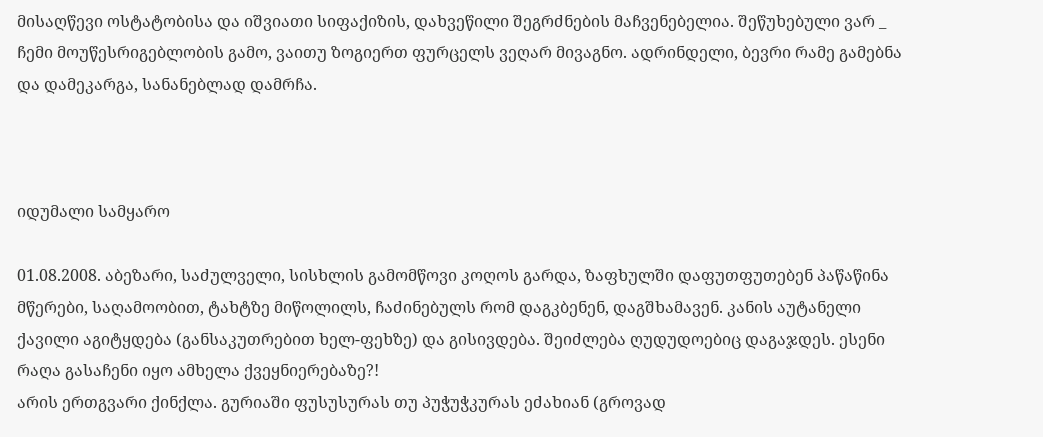მისაღწევი ოსტატობისა და იშვიათი სიფაქიზის, დახვეწილი შეგრძნების მაჩვენებელია. შეწუხებული ვარ _ ჩემი მოუწესრიგებლობის გამო, ვაითუ ზოგიერთ ფურცელს ვეღარ მივაგნო. ადრინდელი, ბევრი რამე გამებნა და დამეკარგა, სანანებლად დამრჩა.



იდუმალი სამყარო

01.08.2008. აბეზარი, საძულველი, სისხლის გამომწოვი კოღოს გარდა, ზაფხულში დაფუთფუთებენ პაწაწინა მწერები, საღამოობით, ტახტზე მიწოლილს, ჩაძინებულს რომ დაგკბენენ, დაგშხამავენ. კანის აუტანელი ქავილი აგიტყდება (განსაკუთრებით ხელ-ფეხზე) და გისივდება. შეიძლება ღუდუდოებიც დაგაჯდეს. ესენი რაღა გასაჩენი იყო ამხელა ქვეყნიერებაზე?!
არის ერთგვარი ქინქლა. გურიაში ფუსუსურას თუ პუჭუჭკურას ეძახიან (გროვად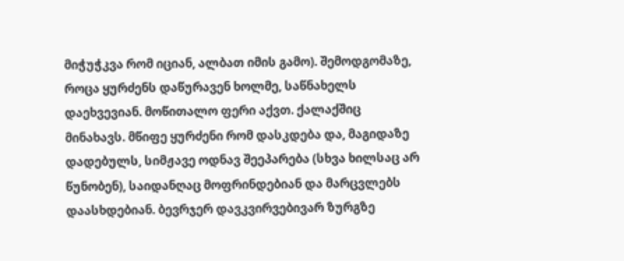მიჭუჭკვა რომ იციან, ალბათ იმის გამო). შემოდგომაზე, როცა ყურძენს დაწურავენ ხოლმე, საწნახელს დაეხვევიან. მოწითალო ფერი აქვთ. ქალაქშიც მინახავს. მწიფე ყურძენი რომ დასკდება და, მაგიდაზე დადებულს, სიმჟავე ოდნავ შეეპარება (სხვა ხილსაც არ წუნობენ), საიდანღაც მოფრინდებიან და მარცვლებს დაასხდებიან. ბევრჯერ დავკვირვებივარ ზურგზე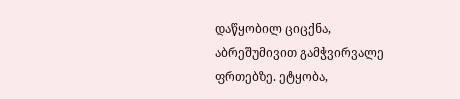დაწყობილ ციცქნა, აბრეშუმივით გამჭვირვალე ფრთებზე. ეტყობა,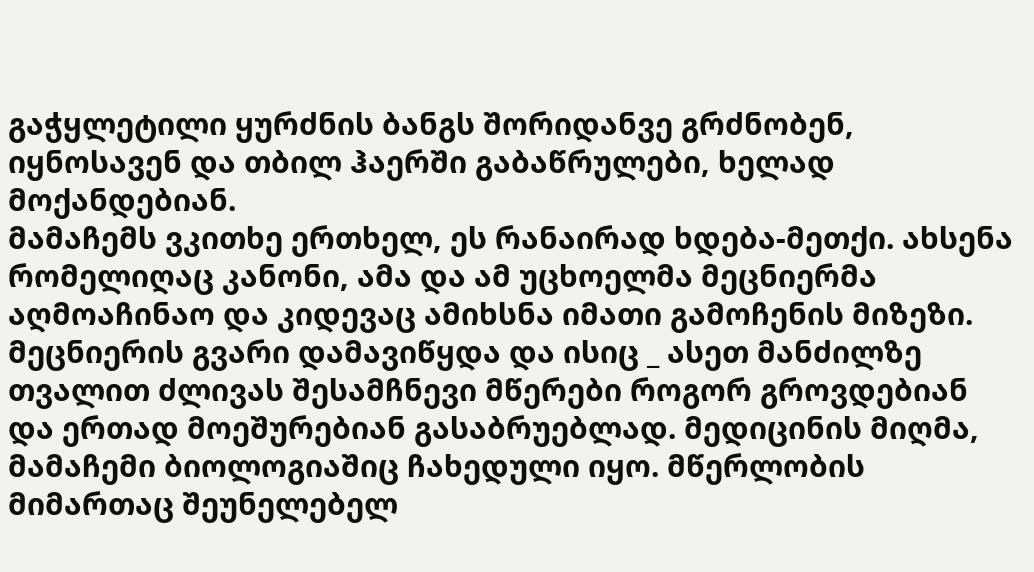გაჭყლეტილი ყურძნის ბანგს შორიდანვე გრძნობენ, იყნოსავენ და თბილ ჰაერში გაბაწრულები, ხელად მოქანდებიან.
მამაჩემს ვკითხე ერთხელ, ეს რანაირად ხდება-მეთქი. ახსენა რომელიღაც კანონი, ამა და ამ უცხოელმა მეცნიერმა აღმოაჩინაო და კიდევაც ამიხსნა იმათი გამოჩენის მიზეზი. მეცნიერის გვარი დამავიწყდა და ისიც _ ასეთ მანძილზე თვალით ძლივას შესამჩნევი მწერები როგორ გროვდებიან და ერთად მოეშურებიან გასაბრუებლად. მედიცინის მიღმა, მამაჩემი ბიოლოგიაშიც ჩახედული იყო. მწერლობის მიმართაც შეუნელებელ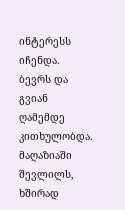ინტერესს იჩენდა. ბევრს და გვიან ღამემდე კითხულობდა. მაღაზიაში შევლილს, ხშირად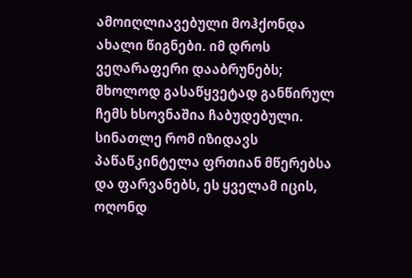ამოიღლიავებული მოჰქონდა ახალი წიგნები. იმ დროს ვეღარაფერი დააბრუნებს; მხოლოდ გასაწყვეტად განწირულ ჩემს ხსოვნაშია ჩაბუდებული.
სინათლე რომ იზიდავს პაწაწკინტელა ფრთიან მწერებსა და ფარვანებს, ეს ყველამ იცის, ოღონდ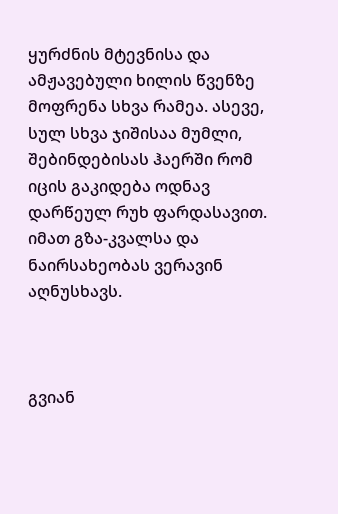ყურძნის მტევნისა და ამჟავებული ხილის წვენზე მოფრენა სხვა რამეა. ასევე, სულ სხვა ჯიშისაა მუმლი, შებინდებისას ჰაერში რომ იცის გაკიდება ოდნავ დარწეულ რუხ ფარდასავით. იმათ გზა-კვალსა და ნაირსახეობას ვერავინ აღნუსხავს.



გვიან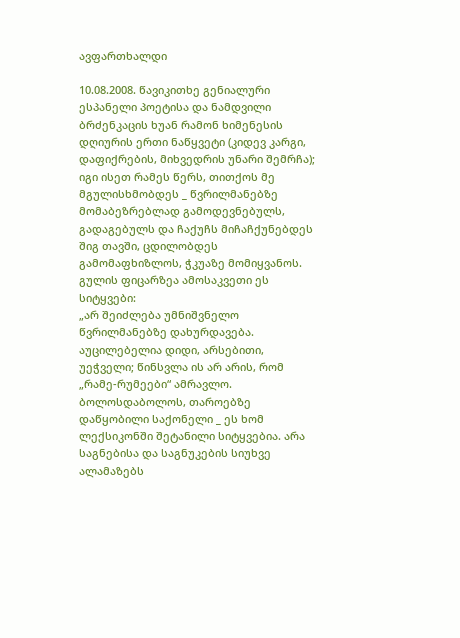ავფართხალდი

10.08.2008. წავიკითხე გენიალური ესპანელი პოეტისა და ნამდვილი ბრძენკაცის ხუან რამონ ხიმენესის დღიურის ერთი ნაწყვეტი (კიდევ კარგი, დაფიქრების, მიხვედრის უნარი შემრჩა); იგი ისეთ რამეს წერს, თითქოს მე მგულისხმობდეს _ წვრილმანებზე მომაბეზრებლად გამოდევნებულს, გადაგებულს და ჩაქუჩს მიჩაჩქუნებდეს შიგ თავში, ცდილობდეს გამომაფხიზლოს, ჭკუაზე მომიყვანოს. გულის ფიცარზეა ამოსაკვეთი ეს სიტყვები:
„არ შეიძლება უმნიშვნელო წვრილმანებზე დახურდავება. აუცილებელია დიდი, არსებითი, უეჭველი; წინსვლა ის არ არის, რომ „რამე-რუმეები“ ამრავლო.
ბოლოსდაბოლოს, თაროებზე დაწყობილი საქონელი _ ეს ხომ ლექსიკონში შეტანილი სიტყვებია. არა საგნებისა და საგნუკების სიუხვე ალამაზებს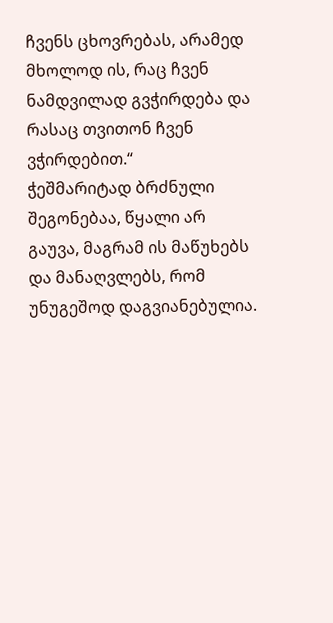ჩვენს ცხოვრებას, არამედ მხოლოდ ის, რაც ჩვენ ნამდვილად გვჭირდება და რასაც თვითონ ჩვენ ვჭირდებით.“
ჭეშმარიტად ბრძნული შეგონებაა, წყალი არ გაუვა, მაგრამ ის მაწუხებს და მანაღვლებს, რომ უნუგეშოდ დაგვიანებულია.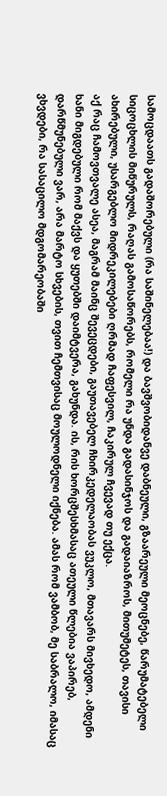სამოცდაათს გადაშორებული (რა საშინელებაა!) და ბავშვობიდანვე დაბნეული, გზაარეული მეოცნებე, წარუმატებელი სიცოცხლის მიწურულს, რაღას გამოსაწორებს, რომელი რა უნდა გადასინჯოს და გადაიაზროს, მითუმეტეს, თავისი ახირებული, უსარგებლო მიდრეკილებები ღრმად ჩაფესვილ, ჩაკირულ ჩვევად თუ ექცა.
აქ რაც ჩამოვთვალე ასეა, მაგრამ მაინც შევეცდები, გაუთავებელ ჩხირკედელაობას ვუკლო, მთავარს მივხედო, ამდენი ხანი მიგდებული რომ მაქვს და ყუთებში დაიმტვერა, გახუნდა. ის, რის ხორცშესხმასაც ათეული წლებია ვაპირებ, დარწმუნებული ვარ, არა მარტო სხვების, თვით ჩემთვისაც მოულოდნელი იქნება. ამას რომ ვამბობ, მე საბრალო, იმასაც ვხვდები, რა სასაცილო მდგომარეობაში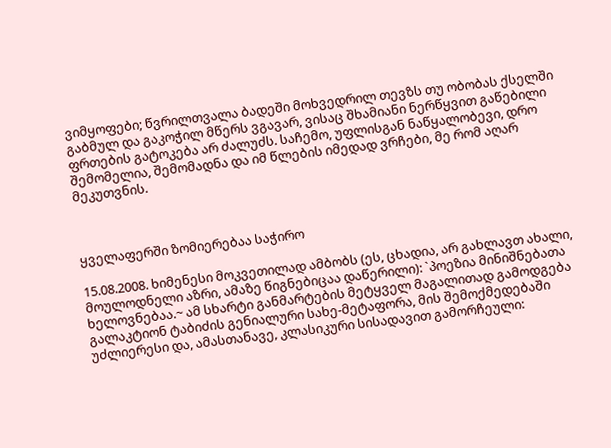ვიმყოფები; წვრილთვალა ბადეში მოხვედრილ თევზს თუ ობობას ქსელში გაბმულ და გაკოჭილ მწერს ვგავარ, ვისაც შხამიანი ნერწყვით გაწებილი ფრთების გატოკება არ ძალუძს. საჩემო, უფლისგან ნაწყალობევი, დრო შემომელია, შემომადნა და იმ წლების იმედად ვრჩები, მე რომ აღარ მეკუთვნის.



ყველაფერში ზომიერებაა საჭირო

15.08.2008. ხიმენესი მოკვეთილად ამბობს (ეს, ცხადია, არ გახლავთ ახალი, მოულოდნელი აზრი, ამაზე წიგნებიცაა დაწერილი): `პოეზია მინიშნებათა ხელოვნებაა.~ ამ სხარტი განმარტების მეტყველ მაგალითად გამოდგება გალაკტიონ ტაბიძის გენიალური სახე-მეტაფორა, მის შემოქმედებაში უძლიერესი და, ამასთანავე, კლასიკური სისადავით გამორჩეული: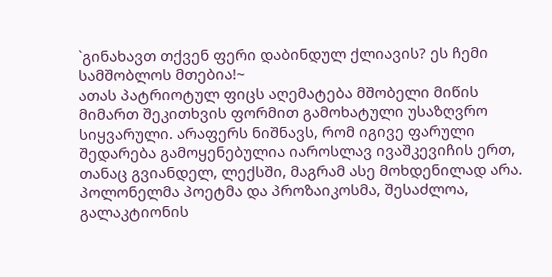`გინახავთ თქვენ ფერი დაბინდულ ქლიავის? ეს ჩემი სამშობლოს მთებია!~
ათას პატრიოტულ ფიცს აღემატება მშობელი მიწის მიმართ შეკითხვის ფორმით გამოხატული უსაზღვრო სიყვარული. არაფერს ნიშნავს, რომ იგივე ფარული შედარება გამოყენებულია იაროსლავ ივაშკევიჩის ერთ, თანაც გვიანდელ, ლექსში, მაგრამ ასე მოხდენილად არა. პოლონელმა პოეტმა და პროზაიკოსმა, შესაძლოა, გალაკტიონის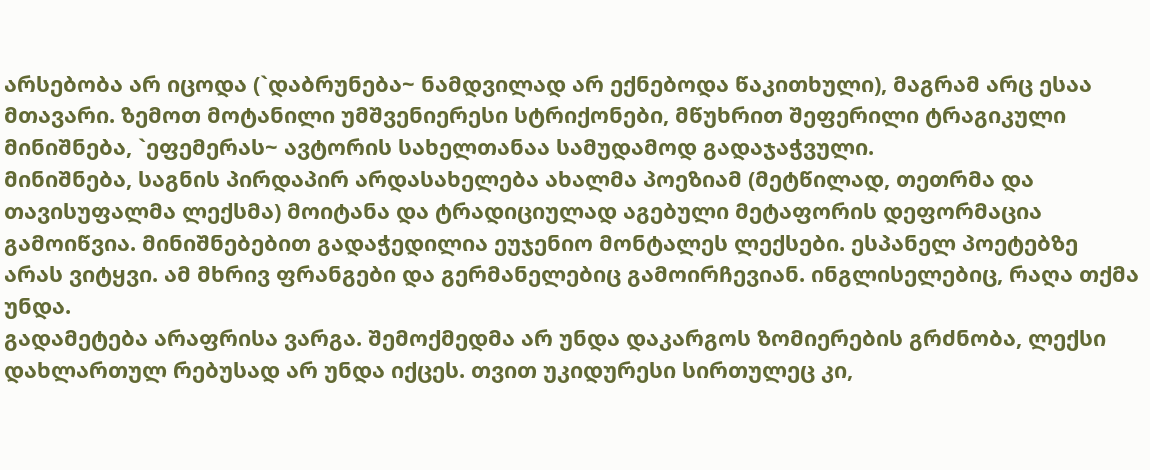არსებობა არ იცოდა (`დაბრუნება~ ნამდვილად არ ექნებოდა წაკითხული), მაგრამ არც ესაა მთავარი. ზემოთ მოტანილი უმშვენიერესი სტრიქონები, მწუხრით შეფერილი ტრაგიკული მინიშნება, `ეფემერას~ ავტორის სახელთანაა სამუდამოდ გადაჯაჭვული.
მინიშნება, საგნის პირდაპირ არდასახელება ახალმა პოეზიამ (მეტწილად, თეთრმა და თავისუფალმა ლექსმა) მოიტანა და ტრადიციულად აგებული მეტაფორის დეფორმაცია გამოიწვია. მინიშნებებით გადაჭედილია ეუჯენიო მონტალეს ლექსები. ესპანელ პოეტებზე არას ვიტყვი. ამ მხრივ ფრანგები და გერმანელებიც გამოირჩევიან. ინგლისელებიც, რაღა თქმა უნდა.
გადამეტება არაფრისა ვარგა. შემოქმედმა არ უნდა დაკარგოს ზომიერების გრძნობა, ლექსი დახლართულ რებუსად არ უნდა იქცეს. თვით უკიდურესი სირთულეც კი,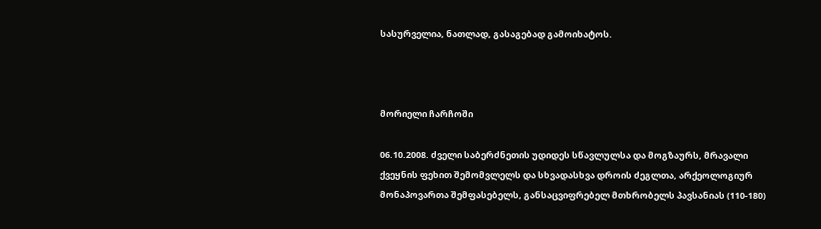სასურველია, ნათლად, გასაგებად გამოიხატოს.



მორიელი ჩარჩოში

06.10.2008. ძველი საბერძნეთის უდიდეს სწავლულსა და მოგზაურს, მრავალი ქვეყნის ფეხით შემომვლელს და სხვადასხვა დროის ძეგლთა, არქეოლოგიურ მონაპოვართა შემფასებელს, განსაცვიფრებელ მთხრობელს პავსანიას (110-180)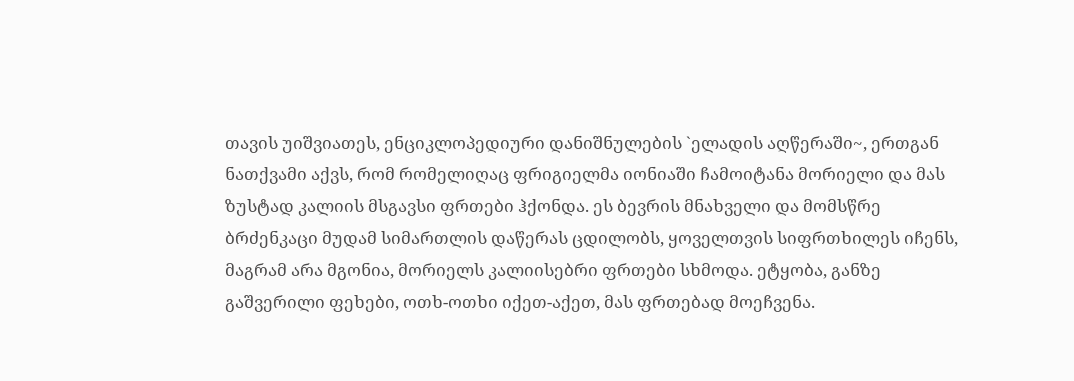თავის უიშვიათეს, ენციკლოპედიური დანიშნულების `ელადის აღწერაში~, ერთგან ნათქვამი აქვს, რომ რომელიღაც ფრიგიელმა იონიაში ჩამოიტანა მორიელი და მას ზუსტად კალიის მსგავსი ფრთები ჰქონდა. ეს ბევრის მნახველი და მომსწრე ბრძენკაცი მუდამ სიმართლის დაწერას ცდილობს, ყოველთვის სიფრთხილეს იჩენს, მაგრამ არა მგონია, მორიელს კალიისებრი ფრთები სხმოდა. ეტყობა, განზე გაშვერილი ფეხები, ოთხ-ოთხი იქეთ-აქეთ, მას ფრთებად მოეჩვენა.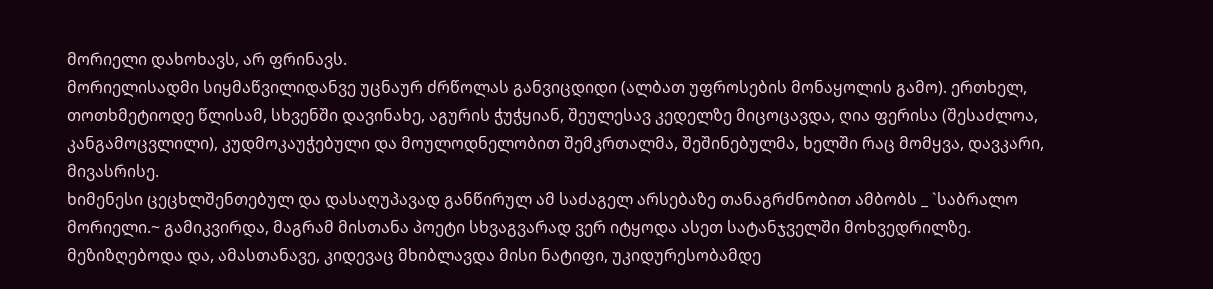მორიელი დახოხავს, არ ფრინავს.
მორიელისადმი სიყმაწვილიდანვე უცნაურ ძრწოლას განვიცდიდი (ალბათ უფროსების მონაყოლის გამო). ერთხელ, თოთხმეტიოდე წლისამ, სხვენში დავინახე, აგურის ჭუჭყიან, შეულესავ კედელზე მიცოცავდა, ღია ფერისა (შესაძლოა, კანგამოცვლილი), კუდმოკაუჭებული და მოულოდნელობით შემკრთალმა, შეშინებულმა, ხელში რაც მომყვა, დავკარი, მივასრისე.
ხიმენესი ცეცხლშენთებულ და დასაღუპავად განწირულ ამ საძაგელ არსებაზე თანაგრძნობით ამბობს _ `საბრალო მორიელი.~ გამიკვირდა, მაგრამ მისთანა პოეტი სხვაგვარად ვერ იტყოდა ასეთ სატანჯველში მოხვედრილზე.
მეზიზღებოდა და, ამასთანავე, კიდევაც მხიბლავდა მისი ნატიფი, უკიდურესობამდე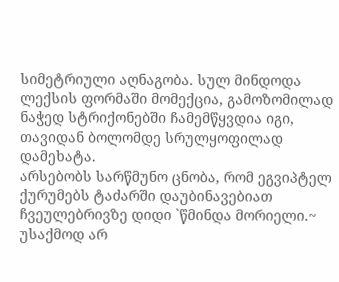სიმეტრიული აღნაგობა. სულ მინდოდა ლექსის ფორმაში მომექცია, გამოზომილად ნაჭედ სტრიქონებში ჩამემწყვდია იგი, თავიდან ბოლომდე სრულყოფილად დამეხატა.
არსებობს სარწმუნო ცნობა, რომ ეგვიპტელ ქურუმებს ტაძარში დაუბინავებიათ ჩვეულებრივზე დიდი `წმინდა მორიელი.~ უსაქმოდ არ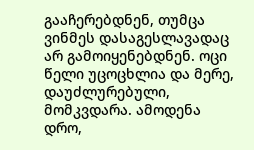გააჩერებდნენ, თუმცა ვინმეს დასაგესლავადაც არ გამოიყენებდნენ. ოცი წელი უცოცხლია და მერე, დაუძლურებული, მომკვდარა. ამოდენა დრო,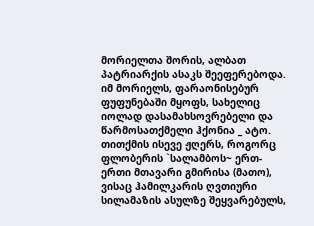მორიელთა შორის, ალბათ პატრიარქის ასაკს შეეფერებოდა.
იმ მორიელს, ფარაონისებურ ფუფუნებაში მყოფს, სახელიც იოლად დასამახსოვრებელი და წარმოსათქმელი ჰქონია _ ატო. თითქმის ისევე ჟღერს, როგორც ფლობერის `სალამბოს~ ერთ-ერთი მთავარი გმირისა (მათო), ვისაც ჰამილკარის ღვთიური სილამაზის ასულზე შეყვარებულს,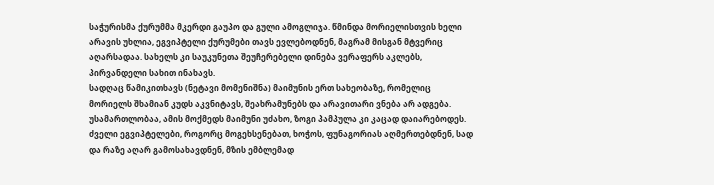საჭურისმა ქურუმმა მკერდი გაუპო და გული ამოგლიჯა. წმინდა მორიელისთვის ხელი არავის უხლია, ეგვიპტელი ქურუმები თავს ევლებოდნენ, მაგრამ მისგან მტვერიც აღარსადაა. სახელს კი საუკუნეთა შეუჩერებელი დინება ვერაფერს აკლებს, პირვანდელი სახით ინახავს.
სადღაც წამიკითხავს (ნეტავი მომენიშნა) მაიმუნის ერთ სახეობაზე, რომელიც მორიელს შხამიან კუდს აკვნიტავს, შეახრამუნებს და არავითარი ვნება არ ადგება. უსამართლობაა, ამის მოქმედს მაიმუნი უძახო, ზოგი პამპულა კი კაცად დაიარებოდეს.
ძველი ეგვიპტელები, როგორც მოგეხსენებათ, ხოჭოს, ფუნაგორიას აღმერთებდნენ, სად და რაზე აღარ გამოსახავდნენ, მზის ემბლემად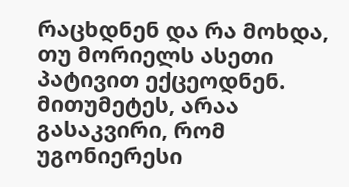რაცხდნენ და რა მოხდა, თუ მორიელს ასეთი პატივით ექცეოდნენ. მითუმეტეს, არაა გასაკვირი, რომ უგონიერესი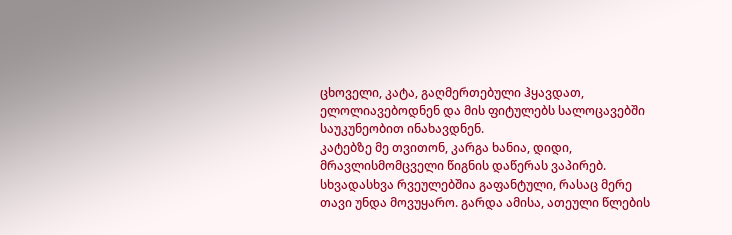ცხოველი, კატა, გაღმერთებული ჰყავდათ, ელოლიავებოდნენ და მის ფიტულებს სალოცავებში საუკუნეობით ინახავდნენ.
კატებზე მე თვითონ, კარგა ხანია, დიდი, მრავლისმომცველი წიგნის დაწერას ვაპირებ. სხვადასხვა რვეულებშია გაფანტული, რასაც მერე თავი უნდა მოვუყარო. გარდა ამისა, ათეული წლების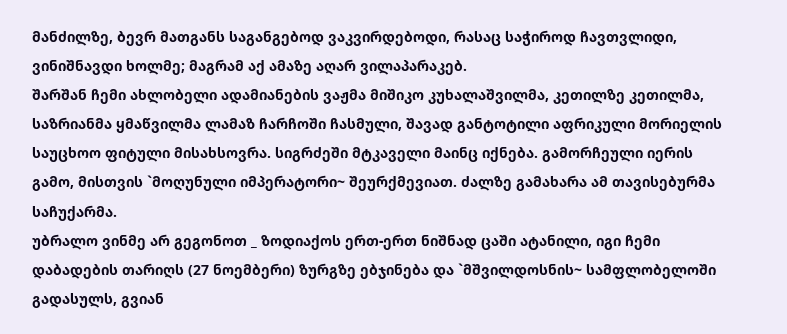მანძილზე, ბევრ მათგანს საგანგებოდ ვაკვირდებოდი, რასაც საჭიროდ ჩავთვლიდი, ვინიშნავდი ხოლმე; მაგრამ აქ ამაზე აღარ ვილაპარაკებ.
შარშან ჩემი ახლობელი ადამიანების ვაჟმა მიშიკო კუხალაშვილმა, კეთილზე კეთილმა, საზრიანმა ყმაწვილმა ლამაზ ჩარჩოში ჩასმული, შავად განტოტილი აფრიკული მორიელის საუცხოო ფიტული მისახსოვრა. სიგრძეში მტკაველი მაინც იქნება. გამორჩეული იერის გამო, მისთვის `მოღუნული იმპერატორი~ შეურქმევიათ. ძალზე გამახარა ამ თავისებურმა საჩუქარმა.
უბრალო ვინმე არ გეგონოთ _ ზოდიაქოს ერთ-ერთ ნიშნად ცაში ატანილი, იგი ჩემი დაბადების თარიღს (27 ნოემბერი) ზურგზე ებჯინება და `მშვილდოსნის~ სამფლობელოში გადასულს, გვიან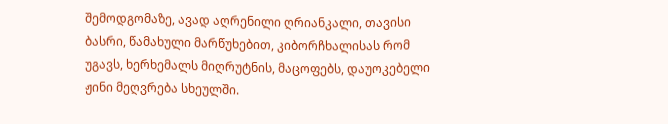შემოდგომაზე, ავად აღრენილი ღრიანკალი, თავისი ბასრი, წამახული მარწუხებით, კიბორჩხალისას რომ უგავს, ხერხემალს მიღრუტნის, მაცოფებს, დაუოკებელი ჟინი მეღვრება სხეულში.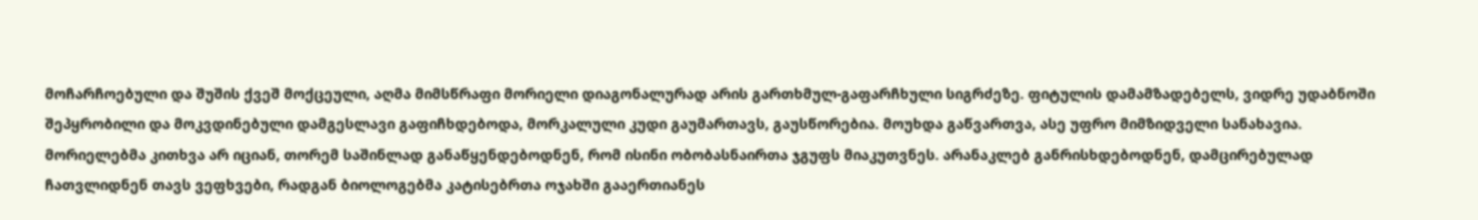მოჩარჩოებული და შუშის ქვეშ მოქცეული, აღმა მიმსწრაფი მორიელი დიაგონალურად არის გართხმულ-გაფარჩხული სიგრძეზე. ფიტულის დამამზადებელს, ვიდრე უდაბნოში შეპყრობილი და მოკვდინებული დამგესლავი გაფიჩხდებოდა, მორკალული კუდი გაუმართავს, გაუსწორებია. მოუხდა გაწვართვა, ასე უფრო მიმზიდველი სანახავია.
მორიელებმა კითხვა არ იციან, თორემ საშინლად განაწყენდებოდნენ, რომ ისინი ობობასნაირთა ჯგუფს მიაკუთვნეს. არანაკლებ განრისხდებოდნენ, დამცირებულად ჩათვლიდნენ თავს ვეფხვები, რადგან ბიოლოგებმა კატისებრთა ოჯახში გააერთიანეს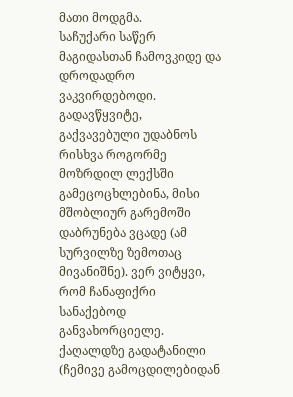მათი მოდგმა.
საჩუქარი საწერ მაგიდასთან ჩამოვკიდე და დროდადრო ვაკვირდებოდი. გადავწყვიტე, გაქვავებული უდაბნოს რისხვა როგორმე მოზრდილ ლექსში გამეცოცხლებინა, მისი მშობლიურ გარემოში დაბრუნება ვცადე (ამ სურვილზე ზემოთაც მივანიშნე). ვერ ვიტყვი, რომ ჩანაფიქრი სანაქებოდ განვახორციელე. ქაღალდზე გადატანილი (ჩემივე გამოცდილებიდან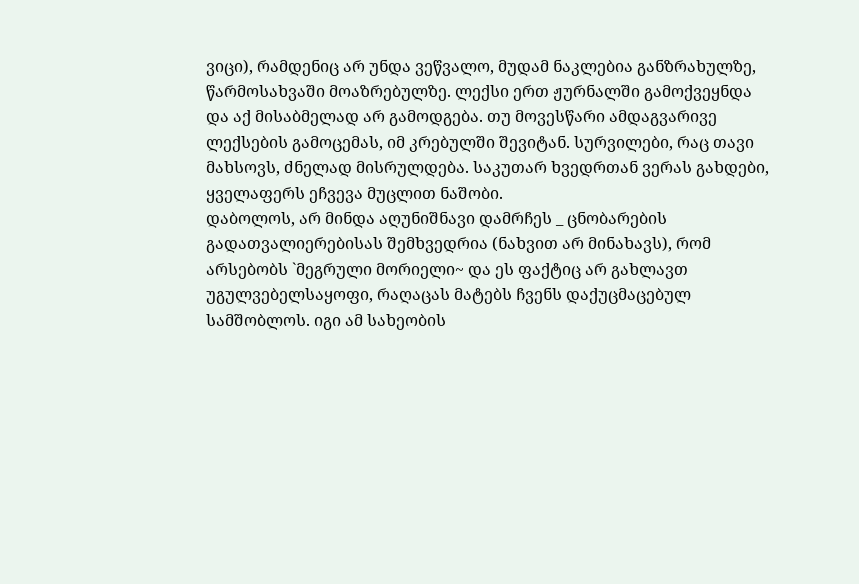ვიცი), რამდენიც არ უნდა ვეწვალო, მუდამ ნაკლებია განზრახულზე, წარმოსახვაში მოაზრებულზე. ლექსი ერთ ჟურნალში გამოქვეყნდა და აქ მისაბმელად არ გამოდგება. თუ მოვესწარი ამდაგვარივე ლექსების გამოცემას, იმ კრებულში შევიტან. სურვილები, რაც თავი მახსოვს, ძნელად მისრულდება. საკუთარ ხვედრთან ვერას გახდები, ყველაფერს ეჩვევა მუცლით ნაშობი.
დაბოლოს, არ მინდა აღუნიშნავი დამრჩეს _ ცნობარების გადათვალიერებისას შემხვედრია (ნახვით არ მინახავს), რომ არსებობს `მეგრული მორიელი~ და ეს ფაქტიც არ გახლავთ უგულვებელსაყოფი, რაღაცას მატებს ჩვენს დაქუცმაცებულ სამშობლოს. იგი ამ სახეობის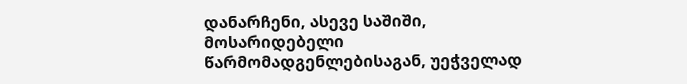დანარჩენი, ასევე საშიში, მოსარიდებელი წარმომადგენლებისაგან, უეჭველად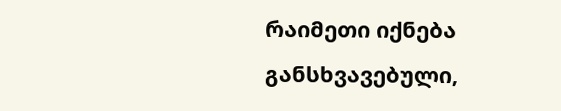რაიმეთი იქნება განსხვავებული,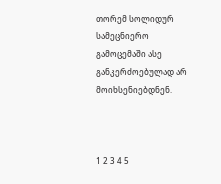თორემ სოლიდურ სამეცნიერო გამოცემაში ასე განკერძოებულად არ მოიხსენიებდნენ.



1 2 3 4 5